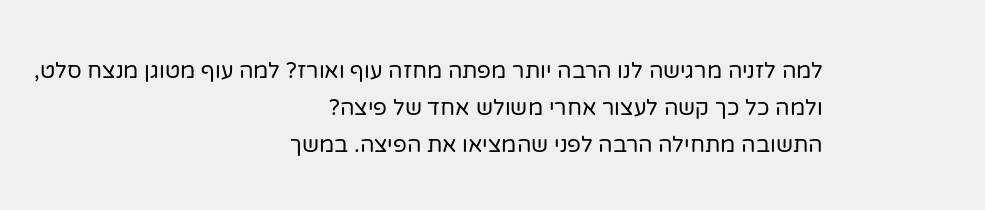למה לזניה מרגישה לנו הרבה יותר מפתה מחזה עוף ואורז? למה עוף מטוגן מנצח סלט, ולמה כל כך קשה לעצור אחרי משולש אחד של פיצה?
התשובה מתחילה הרבה לפני שהמציאו את הפיצה. במשך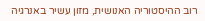רוב ההיסטוריה האנושית, מזון עשיר באנרגיה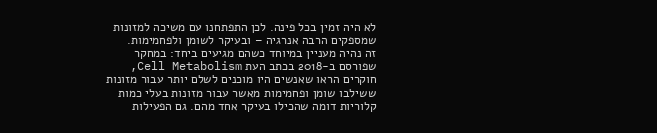לא היה זמין בכל פינה. לכן התפתחנו עם משיכה למזונות שמספקים הרבה אנרגיה – ובעיקר לשומן ולפחמימות.
זה נהיה מעניין במיוחד כשהם מגיעים ביחד: במחקר שפורסם ב-2018 בכתב העת Cell Metabolism, חוקרים הראו שאנשים היו מוכנים לשלם יותר עבור מזונות ששילבו שומן ופחמימות מאשר עבור מזונות בעלי כמות קלוריות דומה שהכילו בעיקר אחד מהם. גם הפעילות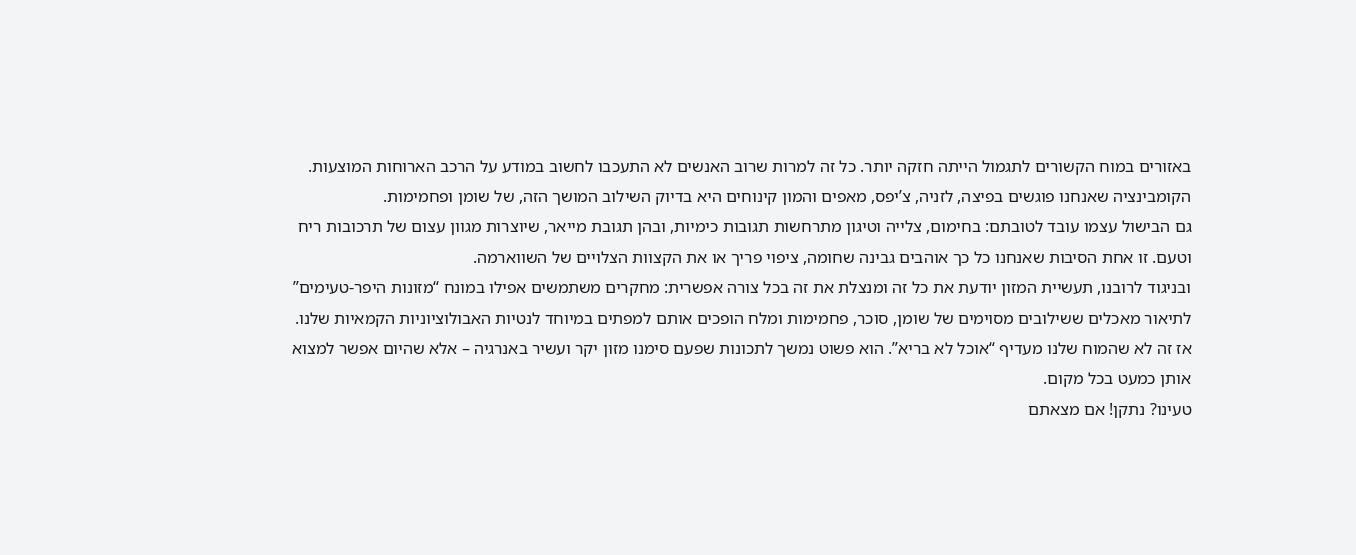באזורים במוח הקשורים לתגמול הייתה חזקה יותר. כל זה למרות שרוב האנשים לא התעכבו לחשוב במודע על הרכב הארוחות המוצעות.
הקומבינציה שאנחנו פוגשים בפיצה, לזניה, צ’יפס, מאפים והמון קינוחים היא בדיוק השילוב המושך הזה, של שומן ופחמימות.
גם הבישול עצמו עובד לטובתם: בחימום, צלייה וטיגון מתרחשות תגובות כימיות, ובהן תגובת מייאר, שיוצרות מגוון עצום של תרכובות ריח וטעם. זו אחת הסיבות שאנחנו כל כך אוהבים גבינה שחומה, ציפוי פריך או את הקצוות הצלויים של השווארמה.
ובניגוד לרובנו, תעשיית המזון יודעת את כל זה ומנצלת את זה בכל צורה אפשרית: מחקרים משתמשים אפילו במונח “מזונות היפר-טעימים” לתיאור מאכלים ששילובים מסוימים של שומן, סוכר, פחמימות ומלח הופכים אותם למפתים במיוחד לנטיות האבולוציוניות הקמאיות שלנו.
אז זה לא שהמוח שלנו מעדיף “אוכל לא בריא”. הוא פשוט נמשך לתכונות שפעם סימנו מזון יקר ועשיר באנרגיה – אלא שהיום אפשר למצוא אותן כמעט בכל מקום.
טעינו? נתקן! אם מצאתם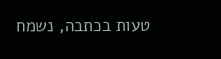טעות בכתבה, נשמח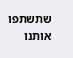שתשתפו אותנו